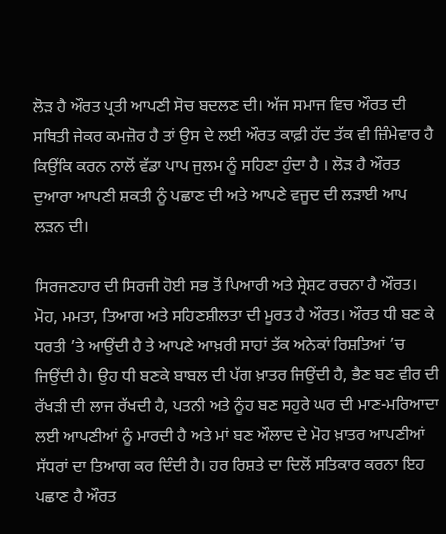ਲੋੜ ਹੈ ਔਰਤ ਪ੍ਰਤੀ ਆਪਣੀ ਸੋਚ ਬਦਲਣ ਦੀ। ਅੱਜ ਸਮਾਜ ਵਿਚ ਔਰਤ ਦੀ ਸਥਿਤੀ ਜੇਕਰ ਕਮਜ਼ੋਰ ਹੈ ਤਾਂ ਉਸ ਦੇ ਲਈ ਔਰਤ ਕਾਫ਼ੀ ਹੱਦ ਤੱਕ ਵੀ ਜ਼ਿੰਮੇਵਾਰ ਹੈ ਕਿਉਂਕਿ ਕਰਨ ਨਾਲੋਂ ਵੱਡਾ ਪਾਪ ਜੁਲਮ ਨੂੰ ਸਹਿਣਾ ਹੁੰਦਾ ਹੈ । ਲੋੜ ਹੈ ਔਰਤ ਦੁਆਰਾ ਆਪਣੀ ਸ਼ਕਤੀ ਨੂੰ ਪਛਾਣ ਦੀ ਅਤੇ ਆਪਣੇ ਵਜੂਦ ਦੀ ਲੜਾਈ ਆਪ ਲੜਨ ਦੀ।

ਸਿਰਜਣਹਾਰ ਦੀ ਸਿਰਜੀ ਹੋਈ ਸਭ ਤੋਂ ਪਿਆਰੀ ਅਤੇ ਸ੍ਰੇਸ਼ਟ ਰਚਨਾ ਹੈ ਔਰਤ। ਮੋਹ, ਮਮਤਾ, ਤਿਆਗ ਅਤੇ ਸਹਿਣਸ਼ੀਲਤਾ ਦੀ ਮੂਰਤ ਹੈ ਔਰਤ। ਔਰਤ ਧੀ ਬਣ ਕੇ ਧਰਤੀ ’ਤੇ ਆਉਂਦੀ ਹੈ ਤੇ ਆਪਣੇ ਆਖ਼ਰੀ ਸਾਹਾਂ ਤੱਕ ਅਨੇਕਾਂ ਰਿਸ਼ਤਿਆਂ ’ਚ ਜਿਉਂਦੀ ਹੈ। ਉਹ ਧੀ ਬਣਕੇ ਬਾਬਲ ਦੀ ਪੱਗ ਖ਼ਾਤਰ ਜਿਉਂਦੀ ਹੈ, ਭੈਣ ਬਣ ਵੀਰ ਦੀ ਰੱਖੜੀ ਦੀ ਲਾਜ ਰੱਖਦੀ ਹੈ, ਪਤਨੀ ਅਤੇ ਨੂੰਹ ਬਣ ਸਹੁਰੇ ਘਰ ਦੀ ਮਾਣ-ਮਰਿਆਦਾ ਲਈ ਆਪਣੀਆਂ ਨੂੰ ਮਾਰਦੀ ਹੈ ਅਤੇ ਮਾਂ ਬਣ ਔਲਾਦ ਦੇ ਮੋਹ ਖ਼ਾਤਰ ਆਪਣੀਆਂ ਸੱਧਰਾਂ ਦਾ ਤਿਆਗ ਕਰ ਦਿੰਦੀ ਹੈ। ਹਰ ਰਿਸ਼ਤੇ ਦਾ ਦਿਲੋਂ ਸਤਿਕਾਰ ਕਰਨਾ ਇਹ ਪਛਾਣ ਹੈ ਔਰਤ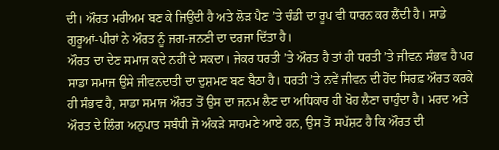ਦੀ। ਔਰਤ ਮਰੀਅਮ ਬਣ ਕੇ ਜਿਉਂਦੀ ਹੈ ਅਤੇ ਲੋੜ ਪੈਣ ’ਤੇ ਚੰਡੀ ਦਾ ਰੂਪ ਵੀ ਧਾਰਨ ਕਰ ਲੈਂਦੀ ਹੈ। ਸਾਡੇ ਗੁਰੂਆਂ-ਪੀਰਾਂ ਨੇ ਔਰਤ ਨੂੰ ਜਗ-ਜਨਣੀ ਦਾ ਦਰਜਾ ਦਿੱਤਾ ਹੈ।
ਔਰਤ ਦਾ ਦੇਣ ਸਮਾਜ ਕਦੇ ਨਹੀਂ ਦੇ ਸਕਦਾ। ਜੇਕਰ ਧਰਤੀ ’ਤੇ ਔਰਤ ਹੈ ਤਾਂ ਹੀ ਧਰਤੀ ’ਤੇ ਜੀਵਨ ਸੰਭਵ ਹੈ ਪਰ ਸਾਡਾ ਸਮਾਜ ਉਸੇ ਜੀਵਨਦਾਤੀ ਦਾ ਦੁਸ਼ਮਣ ਬਣ ਬੈਠਾ ਹੈ। ਧਰਤੀ ’ਤੇ ਨਵੇਂ ਜੀਵਨ ਦੀ ਹੋਂਦ ਸਿਰਫ਼ ਔਰਤ ਕਰਕੇ ਹੀ ਸੰਭਵ ਹੈ, ਸਾਡਾ ਸਮਾਜ ਔਰਤ ਤੋਂ ਉਸ ਦਾ ਜਨਮ ਲੈਣ ਦਾ ਅਧਿਕਾਰ ਹੀ ਖੋਹ ਲੈਣਾ ਚਾਹੁੰਦਾ ਹੈ। ਮਰਦ ਅਤੇ ਔਰਤ ਦੇ ਲਿੰਗ ਅਨੁਪਾਤ ਸਬੰਧੀ ਜੋ ਅੰਕੜੇ ਸਾਹਮਣੇ ਆਏ ਹਨ, ਉਸ ਤੋਂ ਸਪੱਸ਼ਟ ਹੈ ਕਿ ਔਰਤ ਦੀ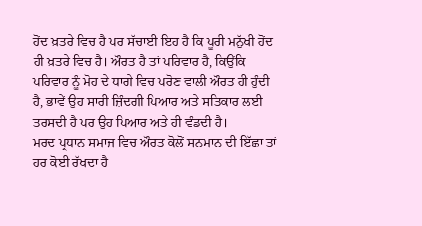ਹੋਂਦ ਖ਼ਤਰੇ ਵਿਚ ਹੈ ਪਰ ਸੱਚਾਈ ਇਹ ਹੈ ਕਿ ਪੂਰੀ ਮਨੁੱਖੀ ਹੋਂਦ ਹੀ ਖ਼ਤਰੇ ਵਿਚ ਹੈ। ਔਰਤ ਹੈ ਤਾਂ ਪਰਿਵਾਰ ਹੈ, ਕਿਉਂਕਿ ਪਰਿਵਾਰ ਨੂੰ ਮੋਹ ਦੇ ਧਾਗੇ ਵਿਚ ਪਰੋਣ ਵਾਲੀ ਔਰਤ ਹੀ ਹੁੰਦੀ ਹੈ, ਭਾਵੇਂ ਉਹ ਸਾਰੀ ਜ਼ਿੰਦਗੀ ਪਿਆਰ ਅਤੇ ਸਤਿਕਾਰ ਲਈ ਤਰਸਦੀ ਹੈ ਪਰ ਉਹ ਪਿਆਰ ਅਤੇ ਹੀ ਵੰਡਦੀ ਹੈ।
ਮਰਦ ਪ੍ਰਧਾਨ ਸਮਾਜ ਵਿਚ ਔਰਤ ਕੋਲੋਂ ਸਨਮਾਨ ਦੀ ਇੱਛਾ ਤਾਂ ਹਰ ਕੋਈ ਰੱਖਦਾ ਹੈ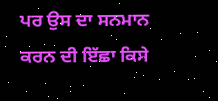ਪਰ ਉਸ ਦਾ ਸਨਮਾਨ ਕਰਨ ਦੀ ਇੱਛਾ ਕਿਸੇ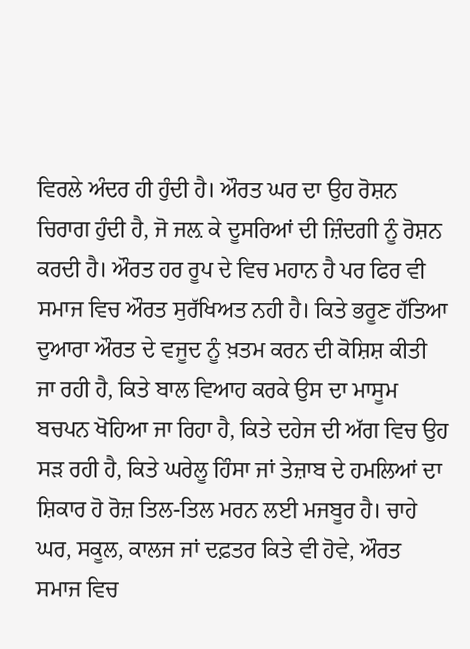ਵਿਰਲੇ ਅੰਦਰ ਹੀ ਹੁੰਦੀ ਹੈ। ਔਰਤ ਘਰ ਦਾ ਉਹ ਰੋਸ਼ਨ ਚਿਰਾਗ ਹੁੰਦੀ ਹੈ, ਜੋ ਜਲ਼ ਕੇ ਦੂਸਰਿਆਂ ਦੀ ਜ਼ਿੰਦਗੀ ਨੂੰ ਰੋਸ਼ਨ ਕਰਦੀ ਹੈ। ਔਰਤ ਹਰ ਰੂਪ ਦੇ ਵਿਚ ਮਹਾਨ ਹੈ ਪਰ ਫਿਰ ਵੀ ਸਮਾਜ ਵਿਚ ਔਰਤ ਸੁਰੱਖਿਅਤ ਨਹੀ ਹੈ। ਕਿਤੇ ਭਰੂਣ ਹੱਤਿਆ ਦੁਆਰਾ ਔਰਤ ਦੇ ਵਜੂਦ ਨੂੰ ਖ਼ਤਮ ਕਰਨ ਦੀ ਕੋਸ਼ਿਸ਼ ਕੀਤੀ ਜਾ ਰਹੀ ਹੈ, ਕਿਤੇ ਬਾਲ ਵਿਆਹ ਕਰਕੇ ਉਸ ਦਾ ਮਾਸੂਮ ਬਚਪਨ ਖੋਹਿਆ ਜਾ ਰਿਹਾ ਹੈ, ਕਿਤੇ ਦਹੇਜ ਦੀ ਅੱਗ ਵਿਚ ਉਹ ਸੜ ਰਹੀ ਹੈ, ਕਿਤੇ ਘਰੇਲੂ ਹਿੰਸਾ ਜਾਂ ਤੇਜ਼ਾਬ ਦੇ ਹਮਲਿਆਂ ਦਾ ਸ਼ਿਕਾਰ ਹੋ ਰੋਜ਼ ਤਿਲ-ਤਿਲ ਮਰਨ ਲਈ ਮਜਬੂਰ ਹੈ। ਚਾਹੇ ਘਰ, ਸਕੂਲ, ਕਾਲਜ ਜਾਂ ਦਫ਼ਤਰ ਕਿਤੇ ਵੀ ਹੋਵੇ, ਔਰਤ ਸਮਾਜ ਵਿਚ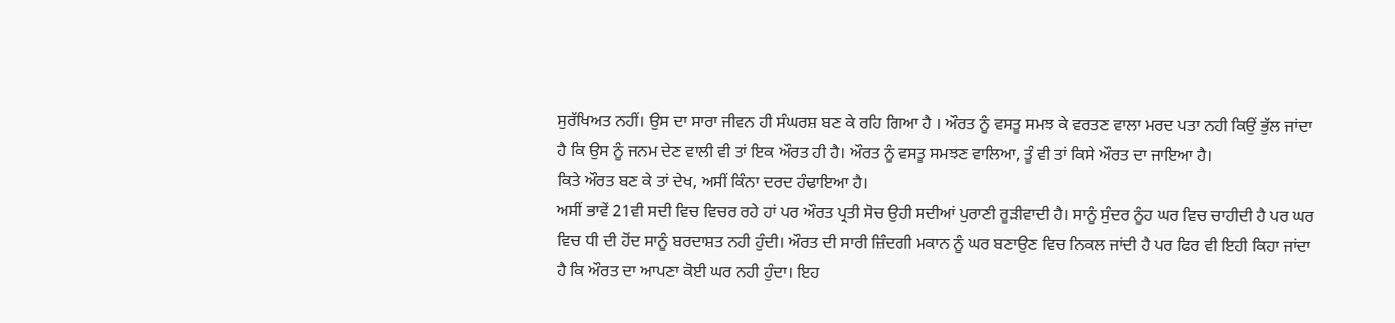ਸੁਰੱਖਿਅਤ ਨਹੀਂ। ਉਸ ਦਾ ਸਾਰਾ ਜੀਵਨ ਹੀ ਸੰਘਰਸ਼ ਬਣ ਕੇ ਰਹਿ ਗਿਆ ਹੈ । ਔਰਤ ਨੂੰ ਵਸਤੂ ਸਮਝ ਕੇ ਵਰਤਣ ਵਾਲਾ ਮਰਦ ਪਤਾ ਨਹੀ ਕਿਉਂ ਭੁੱਲ ਜਾਂਦਾ ਹੈ ਕਿ ਉਸ ਨੂੰ ਜਨਮ ਦੇਣ ਵਾਲੀ ਵੀ ਤਾਂ ਇਕ ਔਰਤ ਹੀ ਹੈ। ਔਰਤ ਨੂੰ ਵਸਤੂ ਸਮਝਣ ਵਾਲਿਆ, ਤੂੰ ਵੀ ਤਾਂ ਕਿਸੇ ਔਰਤ ਦਾ ਜਾਇਆ ਹੈ।
ਕਿਤੇ ਔਰਤ ਬਣ ਕੇ ਤਾਂ ਦੇਖ, ਅਸੀਂ ਕਿੰਨਾ ਦਰਦ ਹੰਢਾਇਆ ਹੈ।
ਅਸੀਂ ਭਾਵੇਂ 21ਵੀ ਸਦੀ ਵਿਚ ਵਿਚਰ ਰਹੇ ਹਾਂ ਪਰ ਔਰਤ ਪ੍ਰਤੀ ਸੋਚ ਉਹੀ ਸਦੀਆਂ ਪੁਰਾਣੀ ਰੂੜੀਵਾਦੀ ਹੈ। ਸਾਨੂੰ ਸੁੰਦਰ ਨੂੰਹ ਘਰ ਵਿਚ ਚਾਹੀਦੀ ਹੈ ਪਰ ਘਰ ਵਿਚ ਧੀ ਦੀ ਹੋਂਦ ਸਾਨੂੰ ਬਰਦਾਸ਼ਤ ਨਹੀ ਹੁੰਦੀ। ਔਰਤ ਦੀ ਸਾਰੀ ਜ਼ਿੰਦਗੀ ਮਕਾਨ ਨੂੰ ਘਰ ਬਣਾਉਣ ਵਿਚ ਨਿਕਲ ਜਾਂਦੀ ਹੈ ਪਰ ਫਿਰ ਵੀ ਇਹੀ ਕਿਹਾ ਜਾਂਦਾ ਹੈ ਕਿ ਔਰਤ ਦਾ ਆਪਣਾ ਕੋਈ ਘਰ ਨਹੀ ਹੁੰਦਾ। ਇਹ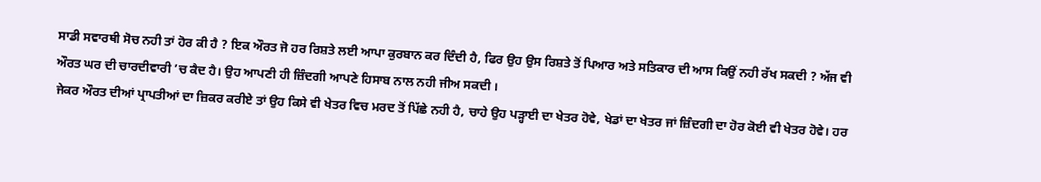ਸਾਡੀ ਸਵਾਰਥੀ ਸੋਚ ਨਹੀ ਤਾਂ ਹੋਰ ਕੀ ਹੈ ? ਇਕ ਔਰਤ ਜੋ ਹਰ ਰਿਸ਼ਤੇ ਲਈ ਆਪਾ ਕੁਰਬਾਨ ਕਰ ਦਿੰਦੀ ਹੈ, ਫਿਰ ਉਹ ਉਸ ਰਿਸ਼ਤੇ ਤੋਂ ਪਿਆਰ ਅਤੇ ਸਤਿਕਾਰ ਦੀ ਆਸ ਕਿਉਂ ਨਹੀ ਰੱਖ ਸਕਦੀ ? ਅੱਜ ਵੀ ਔਰਤ ਘਰ ਦੀ ਚਾਰਦੀਵਾਰੀ ’ਚ ਕੈਦ ਹੈ। ਉਹ ਆਪਣੀ ਹੀ ਜ਼ਿੰਦਗੀ ਆਪਣੇ ਹਿਸਾਬ ਨਾਲ ਨਹੀ ਜੀਅ ਸਕਦੀ ।
ਜੇਕਰ ਔਰਤ ਦੀਆਂ ਪ੍ਰਾਪਤੀਆਂ ਦਾ ਜ਼ਿਕਰ ਕਰੀਏ ਤਾਂ ਉਹ ਕਿਸੇ ਵੀ ਖੇਤਰ ਵਿਚ ਮਰਦ ਤੋਂ ਪਿੱਛੇ ਨਹੀ ਹੈ, ਚਾਹੇ ਉਹ ਪੜ੍ਹਾਈ ਦਾ ਖੇਤਰ ਹੋਵੇ, ਖੇਡਾਂ ਦਾ ਖੇਤਰ ਜਾਂ ਜ਼ਿੰਦਗੀ ਦਾ ਹੋਰ ਕੋਈ ਵੀ ਖੇਤਰ ਹੋਵੇ। ਹਰ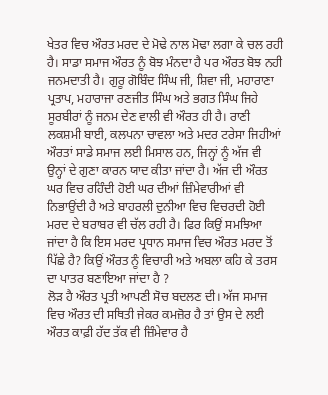ਖੇਤਰ ਵਿਚ ਔਰਤ ਮਰਦ ਦੇ ਮੋਢੇ ਨਾਲ ਮੋਢਾ ਲਗਾ ਕੇ ਚਲ ਰਹੀ ਹੈ। ਸਾਡਾ ਸਮਾਜ ਔਰਤ ਨੂੰ ਬੋਝ ਮੰਨਦਾ ਹੈ ਪਰ ਔਰਤ ਬੋਝ ਨਹੀ ਜਨਮਦਾਤੀ ਹੈ। ਗੁਰੂ ਗੋਬਿੰਦ ਸਿੰਘ ਜੀ, ਸ਼ਿਵਾ ਜੀ, ਮਹਾਰਾਣਾ ਪ੍ਰਤਾਪ, ਮਹਾਰਾਜਾ ਰਣਜੀਤ ਸਿੰਘ ਅਤੇ ਭਗਤ ਸਿੰਘ ਜਿਹੇ ਸੂਰਬੀਰਾਂ ਨੂੰ ਜਨਮ ਦੇਣ ਵਾਲੀ ਵੀ ਔਰਤ ਹੀ ਹੈ। ਰਾਣੀ ਲਕਸ਼ਮੀ ਬਾਈ, ਕਲਪਨਾ ਚਾਵਲਾ ਅਤੇ ਮਦਰ ਟਰੇਸਾ ਜਿਹੀਆਂ ਔਰਤਾਂ ਸਾਡੇ ਸਮਾਜ ਲਈ ਮਿਸਾਲ ਹਨ, ਜਿਨ੍ਹਾਂ ਨੂੰ ਅੱਜ ਵੀ ਉਨ੍ਹਾਂ ਦੇ ਗੁਣਾ ਕਾਰਨ ਯਾਦ ਕੀਤਾ ਜਾਂਦਾ ਹੈ। ਅੱਜ ਦੀ ਔਰਤ ਘਰ ਵਿਚ ਰਹਿੰਦੀ ਹੋਈ ਘਰ ਦੀਆਂ ਜ਼ਿੰਮੇਵਾਰੀਆਂ ਵੀ ਨਿਭਾਉਂਦੀ ਹੈ ਅਤੇ ਬਾਹਰਲੀ ਦੁਨੀਆ ਵਿਚ ਵਿਚਰਦੀ ਹੋਈ ਮਰਦ ਦੇ ਬਰਾਬਰ ਵੀ ਚੱਲ ਰਹੀ ਹੈ। ਫਿਰ ਕਿਉਂ ਸਮਝਿਆ ਜਾਂਦਾ ਹੈ ਕਿ ਇਸ ਮਰਦ ਪ੍ਰਧਾਨ ਸਮਾਜ ਵਿਚ ਔਰਤ ਮਰਦ ਤੋਂ ਪਿੱਛੇ ਹੈ? ਕਿਉਂ ਔਰਤ ਨੂੰ ਵਿਚਾਰੀ ਅਤੇ ਅਬਲਾ ਕਹਿ ਕੇ ਤਰਸ ਦਾ ਪਾਤਰ ਬਣਾਇਆ ਜਾਂਦਾ ਹੈ ?
ਲੋੜ ਹੈ ਔਰਤ ਪ੍ਰਤੀ ਆਪਣੀ ਸੋਚ ਬਦਲਣ ਦੀ। ਅੱਜ ਸਮਾਜ ਵਿਚ ਔਰਤ ਦੀ ਸਥਿਤੀ ਜੇਕਰ ਕਮਜ਼ੋਰ ਹੈ ਤਾਂ ਉਸ ਦੇ ਲਈ ਔਰਤ ਕਾਫ਼ੀ ਹੱਦ ਤੱਕ ਵੀ ਜ਼ਿੰਮੇਵਾਰ ਹੈ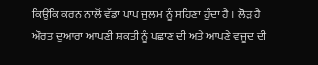ਕਿਉਂਕਿ ਕਰਨ ਨਾਲੋਂ ਵੱਡਾ ਪਾਪ ਜੁਲਮ ਨੂੰ ਸਹਿਣਾ ਹੁੰਦਾ ਹੈ । ਲੋੜ ਹੈ ਔਰਤ ਦੁਆਰਾ ਆਪਣੀ ਸ਼ਕਤੀ ਨੂੰ ਪਛਾਣ ਦੀ ਅਤੇ ਆਪਣੇ ਵਜੂਦ ਦੀ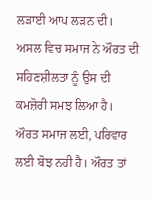ਲੜਾਈ ਆਪ ਲੜਨ ਦੀ। ਅਸਲ ਵਿਚ ਸਮਾਜ ਨੇ ਔਰਤ ਦੀ ਸਹਿਣਸ਼ੀਲਤਾ ਨੂੰ ਉਸ ਦੀ ਕਮਜ਼ੋਰੀ ਸਮਝ ਲਿਆ ਹੈ। ਔਰਤ ਸਮਾਜ ਲਈ, ਪਰਿਵਾਰ ਲਈ ਬੋਝ ਨਹੀ ਹੈ। ਔਰਤ ਤਾਂ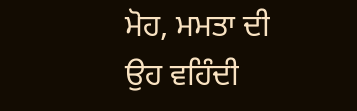ਮੋਹ, ਮਮਤਾ ਦੀ ਉਹ ਵਹਿੰਦੀ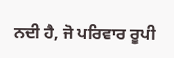ਨਦੀ ਹੈ, ਜੋ ਪਰਿਵਾਰ ਰੂਪੀ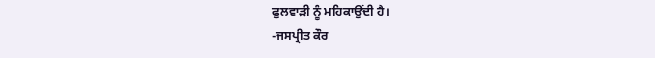ਫੁਲਵਾੜੀ ਨੂੰ ਮਹਿਕਾਉਂਦੀ ਹੈ।
-ਜਸਪ੍ਰੀਤ ਕੌਰ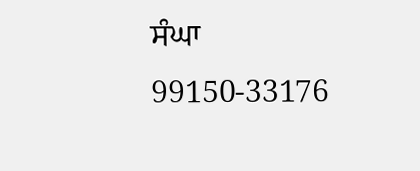ਸੰਘਾ
99150-33176